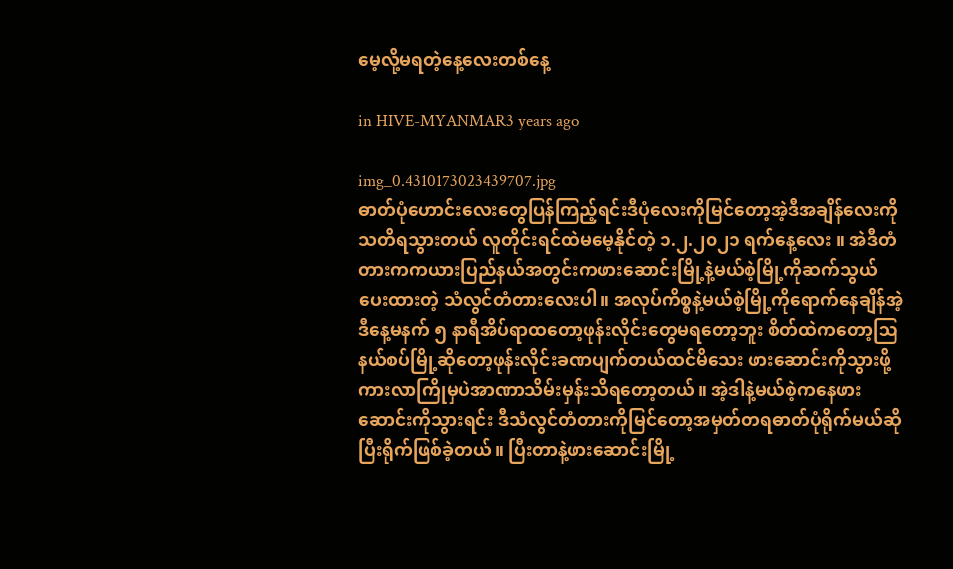မေ့လို့မရတဲ့နေ့လေးတစ်နေ့

in HIVE-MYANMAR3 years ago

img_0.4310173023439707.jpg
ဓာတ်ပုံဟောင်းလေးတွေပြန်ကြည့်ရင်းဒီပုံလေးကိုမြင်တော့အဲ့ဒီအချိန်လေးကိုသတိရသွားတယ် လူတိုင်းရင်ထဲမမေ့နိုင်တဲ့ ၁.၂.၂၀၂၁ ရက်နေ့လေး ။ အဲဒီတံတား‌ကကယားပြည်နယ်အတွင်းကဖားဆောင်းမြို့နဲ့မယ်စဲ့မြို့ကိုဆက်သွယ်ပေးထားတဲ့ သံလွင်တံတားလေးပါ။ အလုပ်ကိစ္စနဲ့မယ်စဲ့မြို့ကိုရောက်နေချိန်အဲ့ဒီနေ့မနက် ၅ နာရီအိပ်ရာထတော့ဖုန်းလိုင်းတွေမရတော့ဘူး စိတ်ထဲကတော့ဩနယ်စပ်မြို့ဆိုတော့ဖုန်းလိုင်းခဏပျက်တယ်ထင်မိသေး ဖားဆောင်းကိုသွားဖို့ကားလာကြိုမှပဲအာဏာသိမ်းမှန်းသိရတော့တယ်။ အဲ့ဒါနဲ့မယ်စဲ့ကနေဖားဆောင်းကိုသွားရင်း ဒီသံလွင်တံတားကိုမြင်တော့အမှတ်တရဓာတ်ပုံရိုက်မယ်ဆိုပြီးရိုက်ဖြစ်ခဲ့တယ်။ ပြီးတာနဲ့ဖားဆောင်းမြို့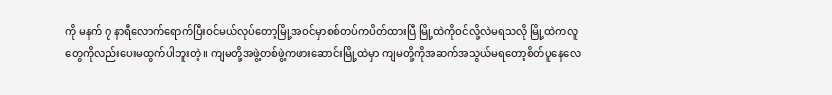ကို မနက် ၇ နာရီလောက်ရောက်ပြီးဝင်မယ်လုပ်တော့မြို့အဝင်မှာစစ်တပ်ကပိတ်ထားပြီ မြို့ထဲကိုဝင်လို့လဲမရသလို မြို့ထဲကလူတွေကိုလည်းပေးမထွက်ပါဘူးတဲ့။ ကျမတို့အဖွဲ့တစ်ဖွဲ့ကဖားဆောင်းမြို့ထဲမှာ ကျမတို့ကိုအဆက်အသွယ်မရတော့စိတ်ပူနေလေ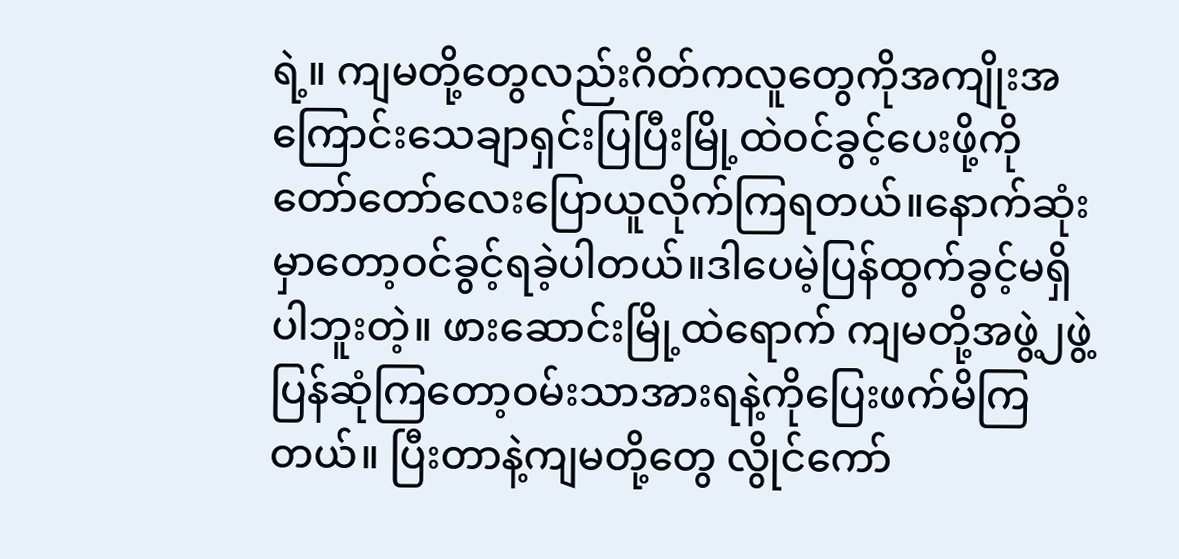ရဲ့။ ကျမတို့တွေလည်းဂိတ်ကလူတွေကိုအကျိုးအကြောင်းသေချာရှင်းပြပြီးမြို့ထဲဝင်ခွင့်ပေးဖို့ကိုတော်တော်လေးပြောယူလိုက်ကြရတယ်။နောက်ဆုံးမှာတော့ဝင်ခွင့်ရခဲ့ပါတယ်။ဒါပေမဲ့ပြန်ထွက်ခွင့်မရှိပါဘူးတဲ့။ ဖားဆောင်းမြို့ထဲရောက် ကျမတို့အဖွဲ့၂ဖွဲ့ပြန်ဆုံကြတော့ဝမ်းသာအားရနဲ့ကိုပြေးဖက်မိကြတယ်။ ပြီးတာနဲ့ကျမတို့တွေ လွိုင်ကော်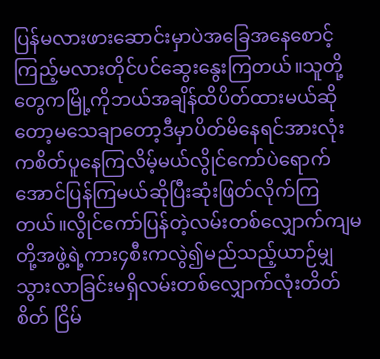ပြန်မလားဖားဆောင်းမှာပဲအ‌ခြေအနေစောင့်ကြည့်မလားတိုင်ပင်ဆွေးနွေးကြတယ်။သူတို့တွေကမြို့ကိုဘယ်အချိန်ထိပိတ်ထားမယ်ဆိုတော့မသေချာတော့ဒီမှာပိတ်မိနေရင်အားလုံးကစိတ်ပူနေကြလိမ့်မယ်လွိုင်ကော်ပဲရောက်အောင်ပြန်ကြမယ်ဆိုပြီးဆုံးဖြတ်လိုက်ကြတယ်။လွိုင်ကော်ပြန်တဲ့လမ်းတစ်လျှောက်ကျမတို့အဖွဲ့ရဲ့ကား၄စီးကလွဲ၍မည်သည့်ယာဉ်မျှသွားလာခြင်းမရှိလမ်းတစ်လျှောက်လုံးတိတ်စိတ် ငြိမ်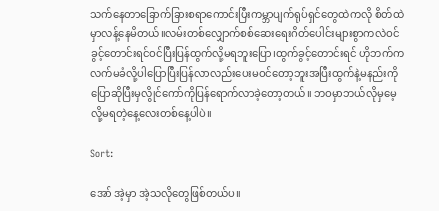သက်နေတာခြောက်ခြားစရာကောင်းပြီးကမ္ဘာပျက်ရုပ်ရှင်တွေထဲကလို စိတ်ထဲမှာလန့်နေမိတယ်။လမ်းတစ်လျှောက်စစ်ဆေးရေးဂိတ်ပေါင်းများစွာကလဲဝင်ခွင့်တောင်းရင်ဝင်ပြီးပြန်ထွက်လို့မရဘူးပြော၊ထွက်ခွင့်တောင်းရင် ဟိုဘက်ကလက်မခံလို့ပါပြောပြီးပြန်လာလည်းပေးမဝင်တော့ဘူးအပြီးထွက်နဲ့မနည်းကိုပြောဆိုပြီးမှလွိုင်ကော်ကိုပြန်ရောက်လာခဲ့တော့တယ်။ ဘဝမှာဘယ်လိုမှမေ့လို့မရတဲ့နေ့လေးတစ်နေ့ပါပဲ။

Sort:

အော် အဲ့မှာ အဲ့သလိုတွေဖြစ်တယ်ပ။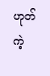ဟုတ်ကဲ့